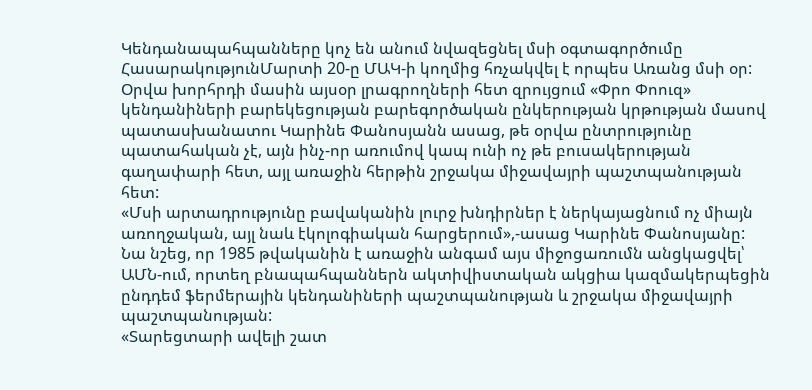Կենդանապահպանները կոչ են անում նվազեցնել մսի օգտագործումը
ՀասարակությունՄարտի 20-ը ՄԱԿ-ի կողմից հռչակվել է որպես Առանց մսի օր: Օրվա խորհրդի մասին այսօր լրագրողների հետ զրույցում «Փրո Փոուզ» կենդանիների բարեկեցության բարեգործական ընկերության կրթության մասով պատասխանատու Կարինե Փանոսյանն ասաց, թե օրվա ընտրությունը պատահական չէ, այն ինչ-որ առումով կապ ունի ոչ թե բուսակերության գաղափարի հետ, այլ առաջին հերթին շրջակա միջավայրի պաշտպանության հետ:
«Մսի արտադրությունը բավականին լուրջ խնդիրներ է ներկայացնում ոչ միայն առողջական, այլ նաև էկոլոգիական հարցերում»,-ասաց Կարինե Փանոսյանը:
Նա նշեց, որ 1985 թվականին է առաջին անգամ այս միջոցառումն անցկացվել՝ ԱՄՆ-ում, որտեղ բնապահպաններն ակտիվիստական ակցիա կազմակերպեցին ընդդեմ ֆերմերային կենդանիների պաշտպանության և շրջակա միջավայրի պաշտպանության:
«Տարեցտարի ավելի շատ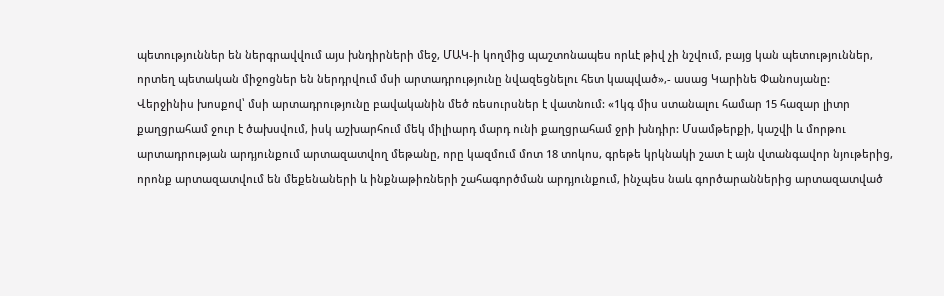պետություններ են ներգրավվում այս խնդիրների մեջ, ՄԱԿ-ի կողմից պաշտոնապես որևէ թիվ չի նշվում, բայց կան պետություններ, որտեղ պետական միջոցներ են ներդրվում մսի արտադրությունը նվազեցնելու հետ կապված»,- ասաց Կարինե Փանոսյանը:
Վերջինիս խոսքով՝ մսի արտադրությունը բավականին մեծ ռեսուրսներ է վատնում: «1կգ միս ստանալու համար 15 հազար լիտր քաղցրահամ ջուր է ծախսվում, իսկ աշխարհում մեկ միլիարդ մարդ ունի քաղցրահամ ջրի խնդիր: Մսամթերքի, կաշվի և մորթու արտադրության արդյունքում արտազատվող մեթանը, որը կազմում մոտ 18 տոկոս, գրեթե կրկնակի շատ է այն վտանգավոր նյութերից, որոնք արտազատվում են մեքենաների և ինքնաթիռների շահագործման արդյունքում, ինչպես նաև գործարաններից արտազատված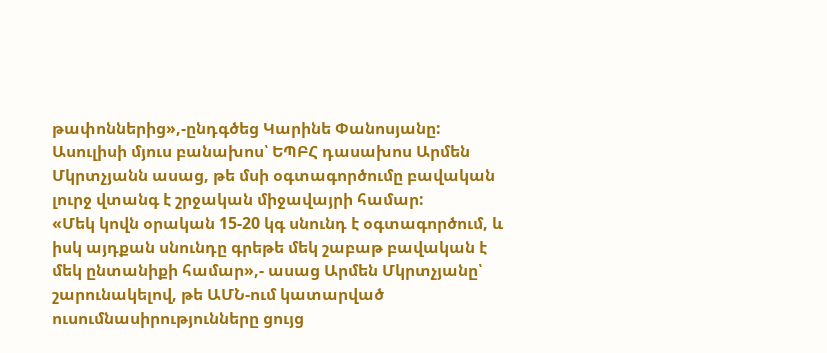թափոններից»,-ընդգծեց Կարինե Փանոսյանը:
Ասուլիսի մյուս բանախոս՝ ԵՊԲՀ դասախոս Արմեն Մկրտչյանն ասաց, թե մսի օգտագործումը բավական լուրջ վտանգ է շրջական միջավայրի համար:
«Մեկ կովն օրական 15-20 կգ սնունդ է օգտագործում, և իսկ այդքան սնունդը գրեթե մեկ շաբաթ բավական է մեկ ընտանիքի համար»,- ասաց Արմեն Մկրտչյանը՝ շարունակելով, թե ԱՄՆ-ում կատարված ուսումնասիրությունները ցույց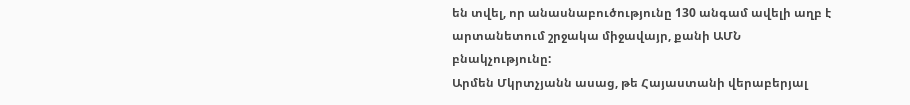են տվել, որ անասնաբուծությունը 130 անգամ ավելի աղբ է արտանետում շրջակա միջավայր, քանի ԱՄՆ բնակչությունը:
Արմեն Մկրտչյանն ասաց, թե Հայաստանի վերաբերյալ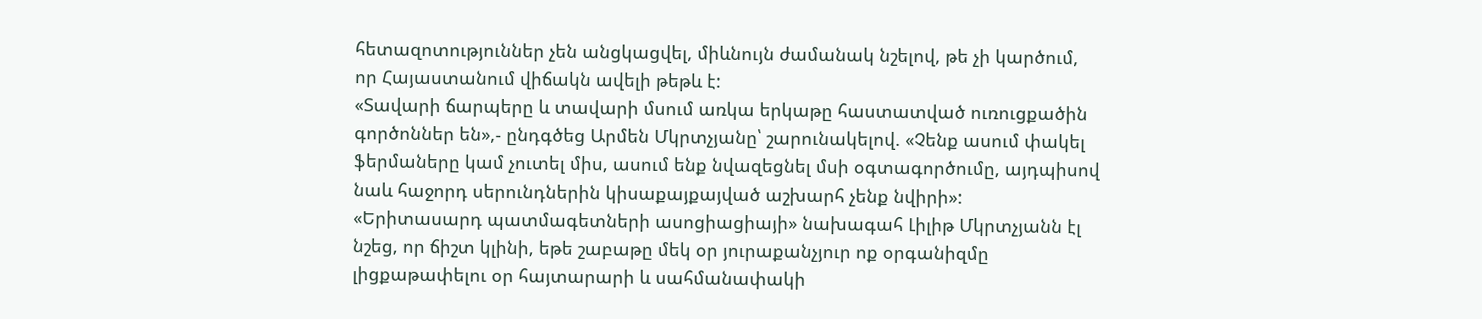հետազոտություններ չեն անցկացվել, միևնույն ժամանակ նշելով, թե չի կարծում, որ Հայաստանում վիճակն ավելի թեթև է:
«Տավարի ճարպերը և տավարի մսում առկա երկաթը հաստատված ուռուցքածին գործոններ են»,- ընդգծեց Արմեն Մկրտչյանը՝ շարունակելով. «Չենք ասում փակել ֆերմաները կամ չուտել միս, ասում ենք նվազեցնել մսի օգտագործումը, այդպիսով նաև հաջորդ սերունդներին կիսաքայքայված աշխարհ չենք նվիրի»:
«Երիտասարդ պատմագետների ասոցիացիայի» նախագահ Լիլիթ Մկրտչյանն էլ նշեց, որ ճիշտ կլինի, եթե շաբաթը մեկ օր յուրաքանչյուր ոք օրգանիզմը լիցքաթափելու օր հայտարարի և սահմանափակի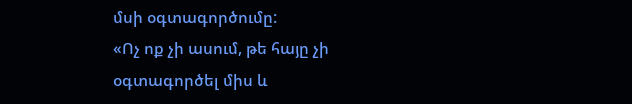մսի օգտագործումը:
«Ոչ ոք չի ասում, թե հայը չի օգտագործել միս և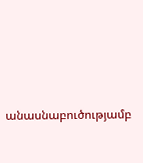անասնաբուծությամբ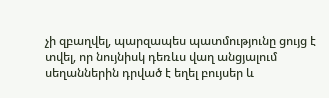չի զբաղվել, պարզապես պատմությունը ցույց է տվել, որ նույնիսկ դեռևս վաղ անցյալում սեղաններին դրված է եղել բույսեր և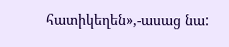հատիկեղեն»,-ասաց նա: